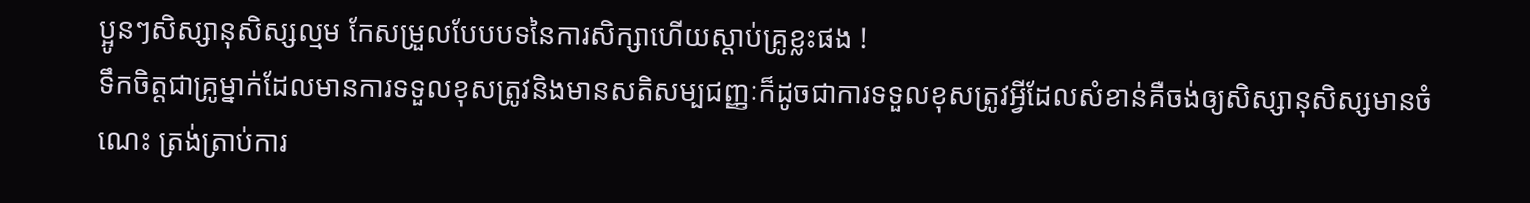ប្អូនៗសិស្សានុសិស្សល្មម កែសម្រួលបែបបទនៃការសិក្សាហើយស្តាប់គ្រូខ្លះផង !
ទឹកចិត្តជាគ្រូម្នាក់ដែលមានការទទួលខុសត្រូវនិងមានសតិសម្បជញ្ញៈក៏ដូចជាការទទួលខុសត្រូវអ្វីដែលសំខាន់គឺចង់ឲ្យសិស្សានុសិស្សមានចំណេះ ត្រង់ត្រាប់ការ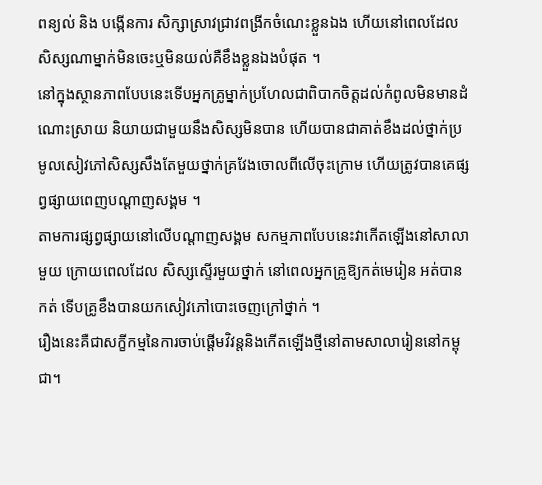ពន្យល់ និង បង្កើនការ សិក្សាស្រាវជ្រាវពង្រីកចំណេះខ្លួនឯង ហើយនៅពេលដែលសិស្សណាម្នាក់មិនចេះឬមិនយល់គឺខឹងខ្លួនឯងបំផុត ។
នៅក្នុងស្ថានភាពបែបនេះទើបអ្នកគ្រូម្នាក់ប្រហែលជាពិបាកចិត្តដល់កំពូលមិនមានដំណោះស្រាយ និយាយជាមួយនឹងសិស្សមិនបាន ហើយបានជាគាត់ខឹងដល់ថ្នាក់ប្រមូលសៀវភៅសិស្សសឹងតែមួយថ្នាក់គ្រវែងចោលពីលើចុះក្រោម ហើយត្រូវបានគេផ្សព្វផ្សាយពេញបណ្តាញសង្គម ។
តាមការផ្សព្វផ្សាយនៅលើបណ្តាញសង្គម សកម្មភាពបែបនេះវាកើតឡើងនៅសាលាមួយ ក្រោយពេលដែល សិស្សស្ទើរមួយថ្នាក់ នៅពេលអ្នកគ្រូឱ្យកត់មេរៀន អត់បានកត់ ទើបគ្រូខឹងបានយកសៀវភៅបោះចេញក្រៅថ្នាក់ ។
រឿងនេះគឺជាសក្ខីកម្មនៃការចាប់ផ្តើមវិវន្តនិងកើតឡើងថ្មីនៅតាមសាលារៀននៅកម្ពុជា។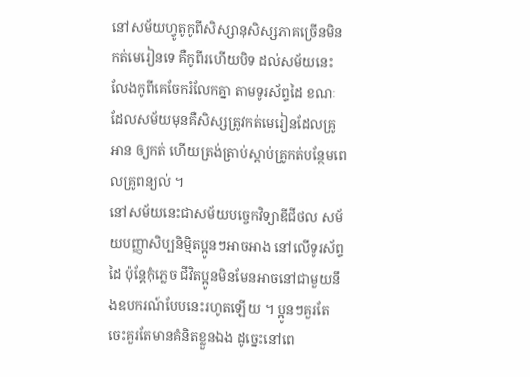នៅសម័យហ្វូតូកូពីសិស្សានុសិស្សភាគច្រើនមិនកត់មេរៀនទេ គឺកូពីរហើយបិទ ដល់សម័យនេះ លែងកូពីគេចែករំលែកគ្នា តាមទូរស័ព្ទដៃ ខណៈដែលសម័យមុនគឺសិស្សត្រូវកត់មេរៀនដែលគ្រូអាន ឲ្យកត់ ហើយត្រង់ត្រាប់ស្តាប់គ្រូកត់បន្ថែមពេលគ្រូពន្យល់ ។
នៅសម័យនេះជាសម័យបច្ចេកវិទ្យាឌីជីថល សម័យបញ្ញាសិប្បនិម្មិតប្អូនៗអាចអាង នៅលើទូរស័ព្ទដៃ ប៉ុន្តែកុំភ្លេច ជីវិតប្អូនមិនមែនអាចនៅជាមួយនឹងឧបករណ៍បែបនេះរហូតឡើយ ។ ប្អូនៗគួរតែចេះគួរតែមានគំនិតខ្លួនឯង ដូច្នេះនៅពេ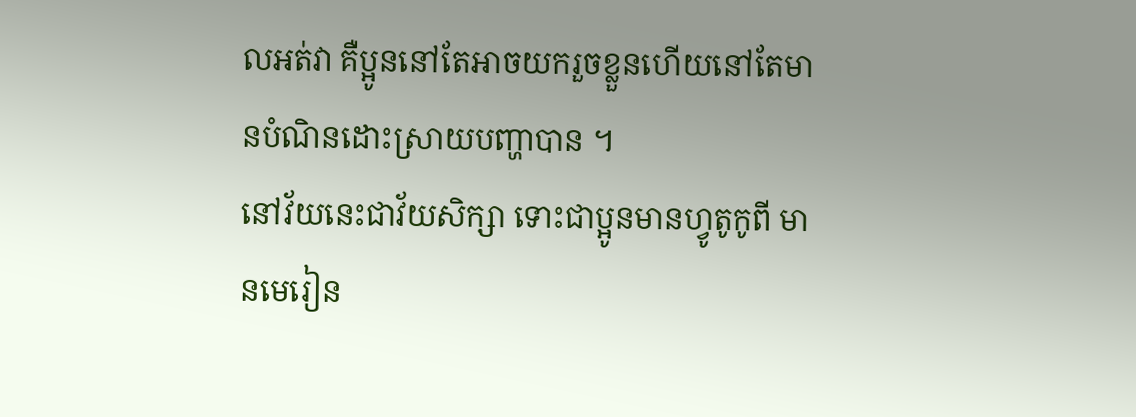លអត់វា គឺប្អូននៅតែអាចយករួចខ្លួនហើយនៅតែមានបំណិនដោះស្រាយបញ្ហាបាន ។
នៅវ័យនេះជាវ័យសិក្សា ទោះជាប្អូនមានហ្វូតូកូពី មានមេរៀន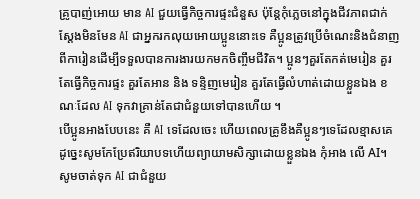គ្រូបាញ់អោយ មាន AI ជួយធ្វើកិច្ចការផ្ទះជំនួស ប៉ុន្តែកុំភ្លេចនៅក្នុងជីវភាពជាក់ស្តែងមិនមែន AI ជាអ្នករកលុយអោយប្អូននោះទេ គឺប្អូនត្រូវប្រើចំណេះនិងជំនាញពីការៀនដើម្បីទទួលបានការងារយកមកចិញ្ចឹមជីវិត។ ប្អូនៗគួរតែកត់មេរៀន គួរតែធ្វើកិច្ចការផ្ទះ គួរតែអាន និង ទន្ទិញមេរៀន គួរតែធ្វើលំហាត់ដោយខ្លួនឯង ខណៈដែល AI ទុកវាគ្រាន់តែជាជំនួយទៅបានហើយ ។
បើប្អូនអាងបែបនេះ គឺ AI ទេដែលចេះ ហើយពេលគ្រូខឹងគឺប្អូនៗទេដែលខ្មាសគេ ដូច្នេះសូមកែប្រែឥរិយាបទហើយព្យាយាមសិក្សាដោយខ្លួនឯង កុំអាង លើ AI។ សូមចាត់ទុក AI ជាជំនួយ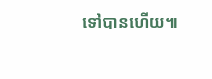ទៅបានហើយ៕